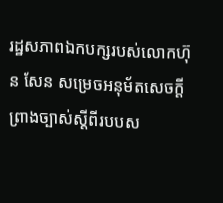រដ្ឋសភាពឯកបក្សរបស់លោកហ៊ុន សែន សម្រេចអនុម័តសេចក្ដីព្រាងច្បាស់ស្ដីពីរបបស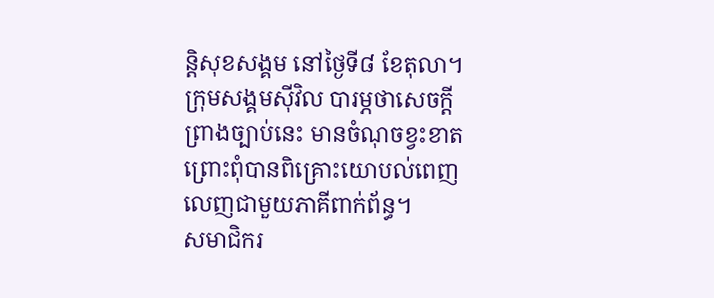ន្តិសុខសង្គម នៅថ្ងៃទី៨ ខែតុលា។ ក្រុមសង្គមស៊ីវិល បារម្ភថាសេចក្ដីព្រាងច្បាប់នេះ មានចំណុចខ្វះខាត ព្រោះពុំបានពិគ្រោះយោបល់ពេញលេញជាមួយភាគីពាក់ព័ន្ធ។
សមាជិករ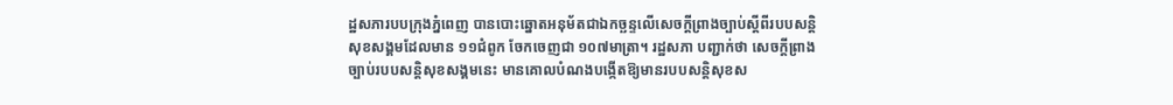ដ្ឋសភារបបក្រុងភ្នំពេញ បានបោះឆ្នោតអនុម័តជាឯកច្ឆន្ទលើសេចក្ដីព្រាងច្បាប់ស្ដីពីរបបសន្តិសុខសង្គមដែលមាន ១១ជំពូក ចែកចេញជា ១០៧មាត្រា។ រដ្ឋសភា បញ្ជាក់ថា សេចក្ដីព្រាង ច្បាប់របបសន្តិសុខសង្គមនេះ មានគោលបំណងបង្កើតឱ្យមានរបបសន្តិសុខស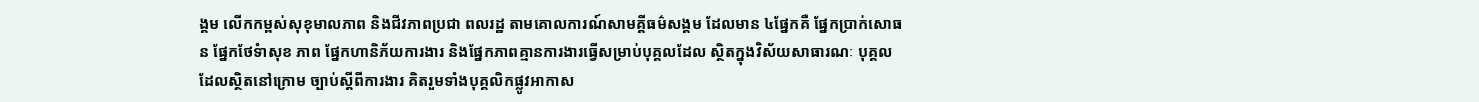ង្គម លើកកម្ពស់សុខុមាលភាព និងជីវភាពប្រជា ពលរដ្ឋ តាមគោលការណ៍សាមគ្គីធម៌សង្គម ដែលមាន ៤ផ្នែកគឺ ផ្នែកប្រាក់សោធន ផ្នែកថែទំាសុខ ភាព ផ្នែកហានិភ័យការងារ និងផ្នែកភាពគ្មានការងារធ្វើសម្រាប់បុគ្គលដែល ស្ថិតក្នុងវិស័យសាធារណៈ បុគ្គលដែលស្ថិតនៅក្រោម ច្បាប់ស្ដីពីការងារ គិតរួមទាំងបុគ្គលិកផ្លូវអាកាស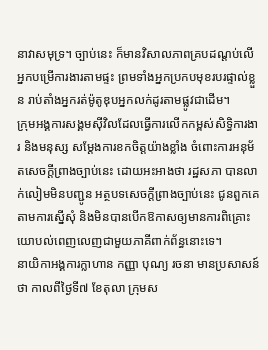នាវាសមុទ្រ។ ច្បាប់នេះ ក៏មានវិសាលភាពគ្របដណ្ដប់លើអ្នកបម្រើការងារតាមផ្ទះ ព្រមទាំងអ្នកប្រកបមុខរបរផ្ទាល់ខ្លួន រាប់តាំងអ្នករត់ម៉ូតូឌុបអ្នកលក់ដូរតាមផ្លូវជាដើម។
ក្រុមអង្គការសង្គមស៊ីវិលដែលធ្វើការលើកកម្ពស់សិទ្ធិការងារ និងមនុស្ស សម្ដែងការខកចិត្តយ៉ាងខ្លាំង ចំពោះការអនុម័តសេចក្ដីព្រាងច្បាប់នេះ ដោយអះអាងថា រដ្ឋសភា បានលាក់លៀមមិនបញ្ជូន អត្ថបទសេចក្ដីព្រាងច្បាប់នេះ ជូនពួកគេតាមការស្នើសុំ និងមិនបានបើកឱកាសឲ្យមានការពិគ្រោះ យោបល់ពេញលេញជាមួយភាគីពាក់ព័ន្ធនោះទេ។
នាយិកាអង្គការក្លាហាន កញ្ញា បុណ្យ រចនា មានប្រសាសន៍ថា កាលពីថ្ងៃទី៧ ខែតុលា ក្រុមស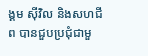ង្គម ស៊ីវិល និងសហជីព បានជួបប្រជុំជាមួ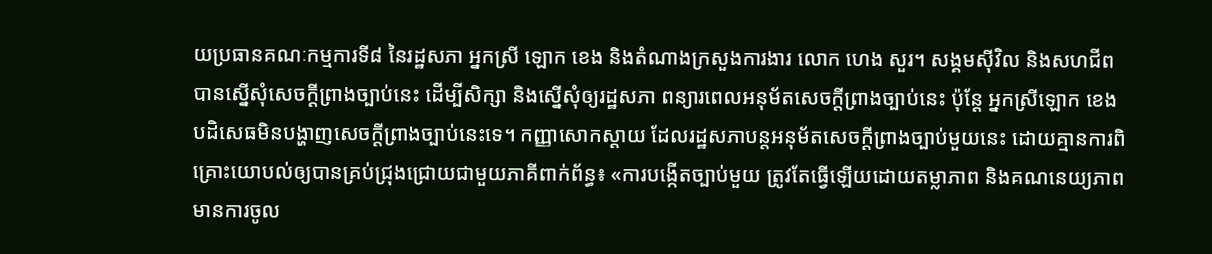យប្រធានគណៈកម្មការទី៨ នៃរដ្ឋសភា អ្នកស្រី ឡោក ខេង និងតំណាងក្រសួងការងារ លោក ហេង សួរ។ សង្គមស៊ីវិល និងសហជីព បានស្នើសុំសេចក្ដីព្រាងច្បាប់នេះ ដើម្បីសិក្សា និងស្នើសុំឲ្យរដ្ឋសភា ពន្យារពេលអនុម័តសេចក្ដីព្រាងច្បាប់នេះ ប៉ុន្តែ អ្នកស្រីឡោក ខេង បដិសេធមិនបង្ហាញសេចក្ដីព្រាងច្បាប់នេះទេ។ កញ្ញាសោកស្ដាយ ដែលរដ្ឋសភាបន្តអនុម័តសេចក្ដីព្រាងច្បាប់មួយនេះ ដោយគ្មានការពិគ្រោះយោបល់ឲ្យបានគ្រប់ជ្រុងជ្រោយជាមួយភាគីពាក់ព័ន្ធ៖ «ការបង្កើតច្បាប់មួយ ត្រូវតែធ្វើឡើយដោយតម្លាភាព និងគណនេយ្យភាព មានការចូល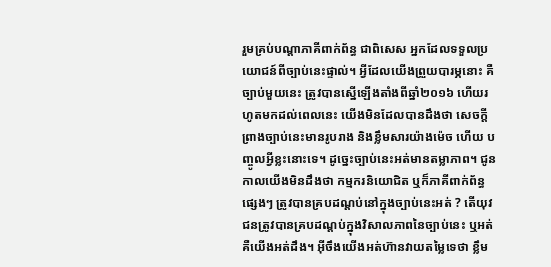រួមគ្រប់បណ្ដាភាគីពាក់ព័ន្ធ ជាពិសេស អ្នកដែលទទួលប្រយោជន៍ពីច្បាប់នេះផ្ទាល់។ អ្វីដែលយើងព្រួយបារម្ភនោះ គឺច្បាប់មួយនេះ ត្រូវបានស្នើឡើងតាំងពីឆ្នាំ២០១៦ ហើយរហូតមកដល់ពេលនេះ យើងមិនដែលបានដឹងថា សេចក្ដីព្រាងច្បាប់នេះមានរូបរាង និងខ្លឹមសារយ៉ាងម៉េច ហើយ បញ្ចូលអ្វីខ្លះនោះទេ។ ដូច្នេះច្បាប់នេះអត់មានតម្លាភាព។ ជូនកាលយើងមិនដឹងថា កម្មករនិយោជិត ឬក៏ភាគីពាក់ព័ន្ធផ្សេងៗ ត្រូវបានគ្របដណ្ដប់នៅក្នុងច្បាប់នេះអត់ ? តើយុវជនត្រូវបានគ្របដណ្ដប់ក្នុងវិសាលភាពនៃច្បាប់នេះ ឬអត់ គឺយើងអត់ដឹង។ អ៊ីចឹងយើងអត់ហ៊ានវាយតម្លៃទេថា ខ្លឹម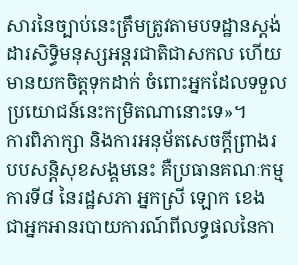សារនៃច្បាប់នេះត្រឹមត្រូវតាមបទដ្ឋានស្តង់ដារសិទ្ធិមនុស្សអន្តរជាតិជាសកល ហើយមានយកចិត្តទុកដាក់ ចំពោះអ្នកដែលទទួលប្រយោជន៍នេះកម្រិតណានោះទេ»។
ការពិភាក្សា និងការអនុម័តសេចក្ដីព្រាងរបបសន្តិសុខសង្គមនេះ គឺប្រធានគណៈកម្មការទី៨ នៃរដ្ឋសភា អ្នកស្រី ឡោក ខេង ជាអ្នកអានរបាយការណ៍ពីលទ្ធផលនៃកា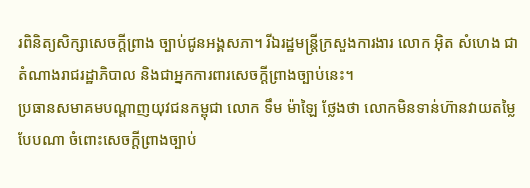រពិនិត្យសិក្សាសេចក្ដីព្រាង ច្បាប់ជូនអង្គសភា។ រីឯរដ្ឋមន្ត្រីក្រសួងការងារ លោក អ៊ិត សំហេង ជាតំណាងរាជរដ្ឋាភិបាល និងជាអ្នកការពារសេចក្ដីព្រាងច្បាប់នេះ។
ប្រធានសមាគមបណ្ដាញយុវជនកម្ពុជា លោក ទឹម ម៉ាឡៃ ថ្លែងថា លោកមិនទាន់ហ៊ានវាយតម្លៃ បែបណា ចំពោះសេចក្ដីព្រាងច្បាប់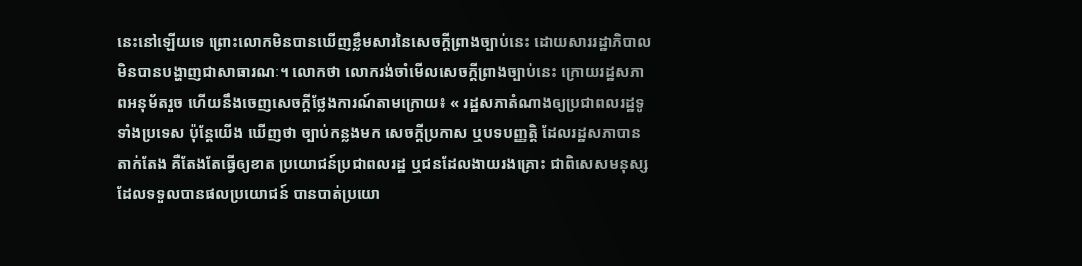នេះនៅឡើយទេ ព្រោះលោកមិនបានឃើញខ្លឹមសារនៃសេចក្ដីព្រាងច្បាប់នេះ ដោយសាររដ្ឋាភិបាលមិនបានបង្ហាញជាសាធារណៈ។ លោកថា លោករង់ចាំមើលសេចក្ដីព្រាងច្បាប់នេះ ក្រោយរដ្ឋសភាពអនុម័តរួច ហើយនឹងចេញសេចក្ដីថ្លែងការណ៍តាមក្រោយ៖ « រដ្ឋសភាតំណាងឲ្យប្រជាពលរដ្ឋទូទាំងប្រទេស ប៉ុន្តែយើង ឃើញថា ច្បាប់កន្លងមក សេចក្ដីប្រកាស ឬបទបញ្ញត្តិ ដែលរដ្ឋសភាបានតាក់តែង គឺតែងតែធ្វើឲ្យខាត ប្រយោជន៍ប្រជាពលរដ្ឋ ឬជនដែលងាយរងគ្រោះ ជាពិសេសមនុស្ស ដែលទទួលបានផលប្រយោជន៍ បានបាត់ប្រយោ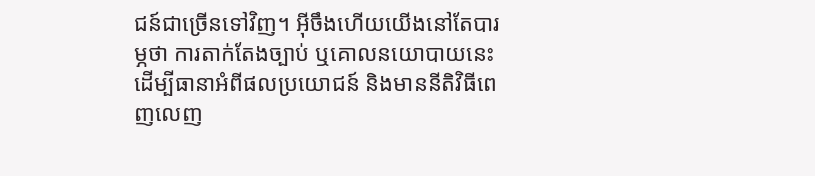ជន៍ជាច្រើនទៅវិញ។ អ៊ីចឹងហើយយើងនៅតែបារម្ភថា ការតាក់តែងច្បាប់ ឬគោលនយោបាយនេះ ដើម្បីធានាអំពីផលប្រយោជន៍ និងមាននីតិវិធីពេញលេញ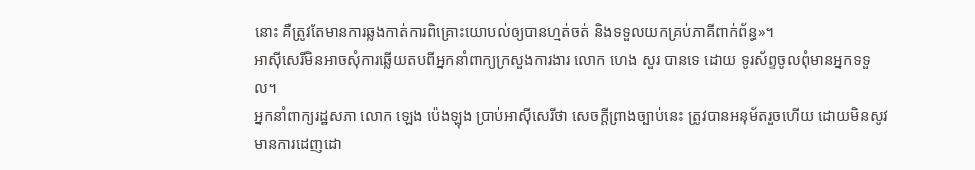នោះ គឺត្រូវតែមានការឆ្លងកាត់ការពិគ្រោះយោបល់ឲ្យបានហ្មត់ចត់ និងទទួលយកគ្រប់ភាគីពាក់ព័ន្ធ»។
អាស៊ីសេរីមិនអាចសុំការឆ្លើយតបពីអ្នកនាំពាក្យក្រសួងការងារ លោក ហេង សួរ បានទេ ដោយ ទូរស័ព្ទចូលពុំមានអ្នកទទួល។
អ្នកនាំពាក្យរដ្ឋសភា លោក ឡេង ប៉េងឡុង ប្រាប់អាស៊ីសេរីថា សេចក្ដីព្រាងច្បាប់នេះ ត្រូវបានអនុម័តរួចហើយ ដោយមិនសូវមានការដេញដោ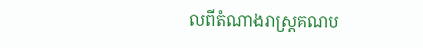លពីតំណាងរាស្ត្រគណប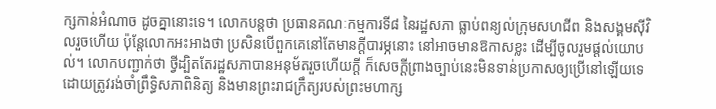ក្សកាន់អំណាច ដូចគ្នានោះទេ។ លោកបន្តថា ប្រធានគណៈកម្មការទី៨ នៃរដ្ឋសភា ធ្លាប់ពន្យល់ក្រុមសហជីព និងសង្គមស៊ីវិលរួចហើយ ប៉ុន្តែលោកអះអាងថា ប្រសិនបើពួកគេនៅតែមានក្ដីបារម្ភនោះ នៅអាចមានឱកាសខ្លះ ដើម្បីចូលរួមផ្ដល់យោបល់។ លោកបញ្ជាក់ថា ថ្វីដ្បិតតែរដ្ឋសភាបានអនុម័តរួចហើយក្តី ក៏សេចក្ដីព្រាងច្បាប់នេះមិនទាន់ប្រកាសឲ្យប្រើនៅឡើយទេ ដោយត្រូវរង់ចាំព្រឹទ្ធិសភាពិនិត្យ និងមានព្រះរាជក្រឹត្យរបស់ព្រះមហាក្ស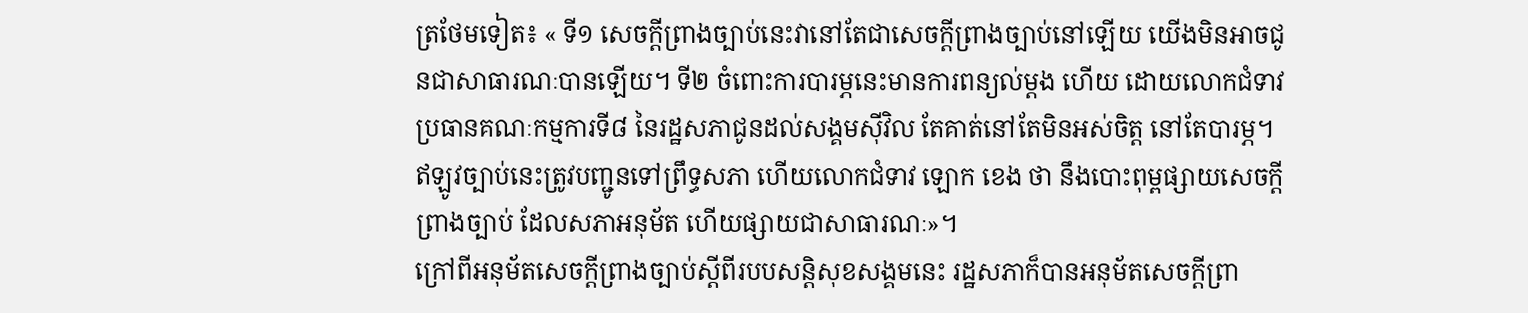ត្រថែមទៀត៖ « ទី១ សេចក្ដីព្រាងច្បាប់នេះវានៅតែជាសេចក្ដីព្រាងច្បាប់នៅឡើយ យើងមិនអាចជូនជាសាធារណៈបានឡើយ។ ទី២ ចំពោះការបារម្ភនេះមានការពន្យល់ម្ដង ហើយ ដោយលោកជំទាវប្រធានគណៈកម្មការទី៨ នៃរដ្ឋសភាជូនដល់សង្គមស៊ីវិល តែគាត់នៅតែមិនអស់ចិត្ត នៅតែបារម្ភ។ ឥឡូវច្បាប់នេះត្រូវបញ្ជូនទៅព្រឹទ្ធសភា ហើយលោកជំទាវ ឡោក ខេង ថា នឹងបោះពុម្ពផ្សាយសេចក្ដីព្រាងច្បាប់ ដែលសភាអនុម័ត ហើយផ្សាយជាសាធារណៈ»។
ក្រៅពីអនុម័តសេចក្ដីព្រាងច្បាប់ស្ដីពីរបបសន្តិសុខសង្គមនេះ រដ្ឋសភាក៏បានអនុម័តសេចក្ដីព្រា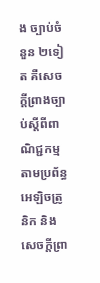ង ច្បាប់ចំនួន ២ទៀត គឺសេចក្ដីព្រាងច្បាប់ស្ដីពីពាណិជ្ជកម្មតាមប្រព័ន្ធអេឡិចត្រូនិក និងសេចក្ដីព្រា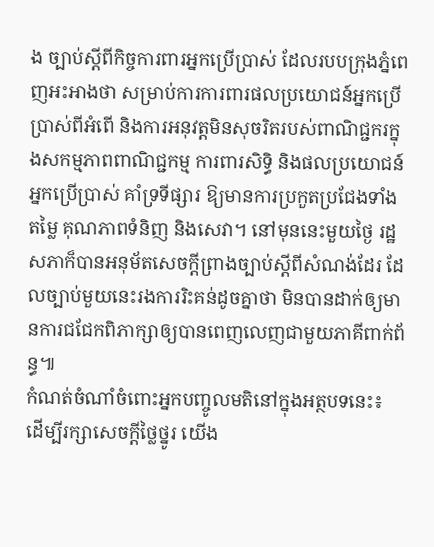ង ច្បាប់ស្ដីពីកិច្ចការពារអ្នកប្រើប្រាស់ ដែលរបបក្រុងភ្នំពេញអះអាងថា សម្រាប់ការការពារផលប្រយោជន៍អ្នកប្រើប្រាស់ពីអំពើ និងការអនុវត្តមិនសុចរិតរបស់ពាណិជ្ជករក្នុងសកម្មភាពពាណិជ្ជកម្ម ការពារសិទ្ធិ និងផលប្រយោជន៍អ្នកប្រើប្រាស់ គាំទ្រទីផ្សារ ឱ្យមានការប្រកួតប្រជែងទាំងតម្លៃ គុណភាពទំនិញ និងសេវា។ នៅមុននេះមួយថ្ងៃ រដ្ឋសភាក៏បានអនុម័តសេចក្ដីព្រាងច្បាប់ស្ដីពីសំណង់ដែរ ដែលច្បាប់មួយនេះរងការរិះគន់ដូចគ្នាថា មិនបានដាក់ឲ្យមានការជជែកពិភាក្សាឲ្យបានពេញលេញជាមួយភាគីពាក់ព័ន្ធ៕
កំណត់ចំណាំចំពោះអ្នកបញ្ចូលមតិនៅក្នុងអត្ថបទនេះ៖ ដើម្បីរក្សាសេចក្ដីថ្លៃថ្នូរ យើង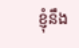ខ្ញុំនឹង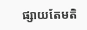ផ្សាយតែមតិ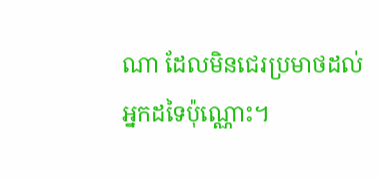ណា ដែលមិនជេរប្រមាថដល់អ្នកដទៃប៉ុណ្ណោះ។